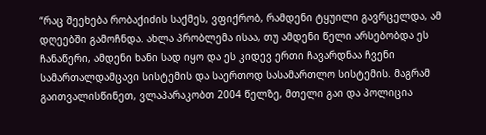“რაც შეეხება რობაქიძის საქმეს, ვფიქრობ, რამდენი ტყუილი გავრცელდა, ამ დღეებში გამოჩნდა. ახლა პრობლემა ისაა, თუ ამდენი წელი არსებობდა ეს ჩანაწერი, ამდენი ხანი სად იყო და ეს კიდევ ერთი ჩავარდნაა ჩვენი სამართალდამცავი სისტემის და საერთოდ სასამართლო სისტემის. მაგრამ გაითვალისწინეთ, ვლაპარაკობთ 2004 წელზე, მთელი გაი და პოლიცია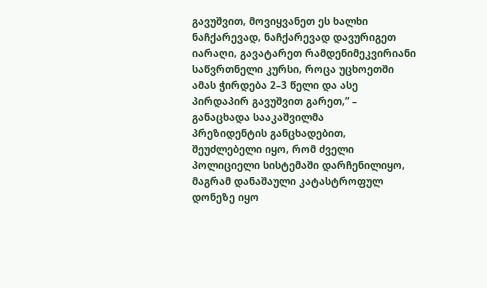გავუშვით, მოვიყვანეთ ეს ხალხი ნაჩქარევად, ნაჩქარევად დავურიგეთ იარაღი, გავატარეთ რამდენიმეკვირიანი საწვრთნელი კურსი, როცა უცხოეთში ამას ჭირდება 2–3 წელი და ასე პირდაპირ გავუშვით გარეთ,” – განაცხადა სააკაშვილმა
პრეზიდენტის განცხადებით, შეუძლებელი იყო, რომ ძველი პოლიციელი სისტემაში დარჩენილიყო, მაგრამ დანაშაული კატასტროფულ დონეზე იყო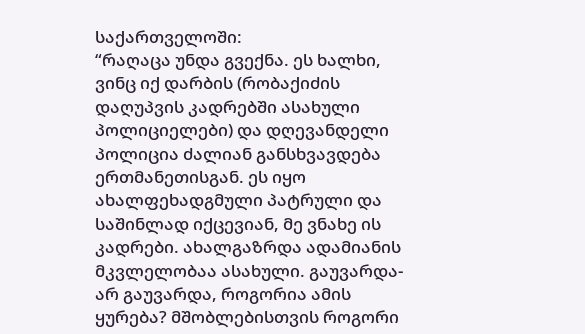საქართველოში:
“რაღაცა უნდა გვექნა. ეს ხალხი, ვინც იქ დარბის (რობაქიძის დაღუპვის კადრებში ასახული პოლიციელები) და დღევანდელი პოლიცია ძალიან განსხვავდება ერთმანეთისგან. ეს იყო ახალფეხადგმული პატრული და საშინლად იქცევიან, მე ვნახე ის კადრები. ახალგაზრდა ადამიანის მკვლელობაა ასახული. გაუვარდა-არ გაუვარდა, როგორია ამის ყურება? მშობლებისთვის როგორი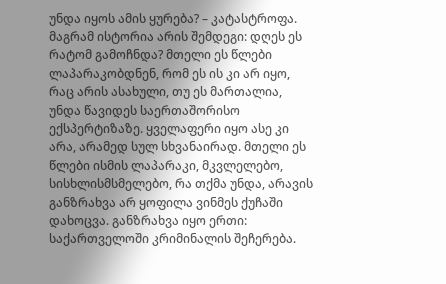უნდა იყოს ამის ყურება? – კატასტროფა. მაგრამ ისტორია არის შემდეგი: დღეს ეს რატომ გამოჩნდა? მთელი ეს წლები ლაპარაკობდნენ, რომ ეს ის კი არ იყო, რაც არის ასახული, თუ ეს მართალია, უნდა წავიდეს საერთაშორისო ექსპერტიზაზე. ყველაფერი იყო ასე კი არა, არამედ სულ სხვანაირად. მთელი ეს წლები ისმის ლაპარაკი, მკვლელებო, სისხლისმსმელებო, რა თქმა უნდა, არავის განზრახვა არ ყოფილა ვინმეს ქუჩაში დახოცვა. განზრახვა იყო ერთი: საქართველოში კრიმინალის შეჩერება.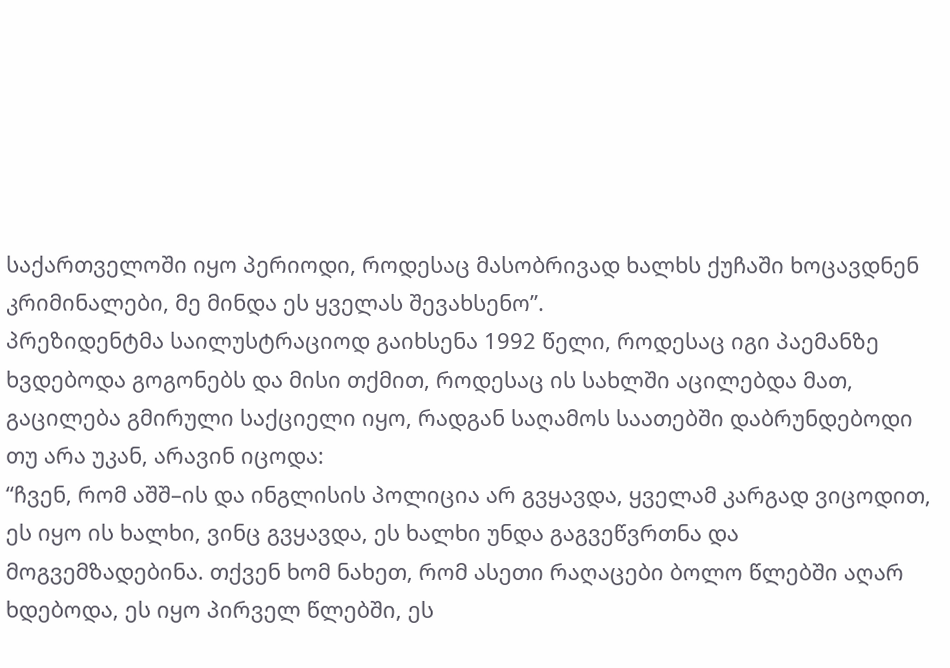საქართველოში იყო პერიოდი, როდესაც მასობრივად ხალხს ქუჩაში ხოცავდნენ კრიმინალები, მე მინდა ეს ყველას შევახსენო”.
პრეზიდენტმა საილუსტრაციოდ გაიხსენა 1992 წელი, როდესაც იგი პაემანზე ხვდებოდა გოგონებს და მისი თქმით, როდესაც ის სახლში აცილებდა მათ, გაცილება გმირული საქციელი იყო, რადგან საღამოს საათებში დაბრუნდებოდი თუ არა უკან, არავინ იცოდა:
“ჩვენ, რომ აშშ–ის და ინგლისის პოლიცია არ გვყავდა, ყველამ კარგად ვიცოდით, ეს იყო ის ხალხი, ვინც გვყავდა, ეს ხალხი უნდა გაგვეწვრთნა და მოგვემზადებინა. თქვენ ხომ ნახეთ, რომ ასეთი რაღაცები ბოლო წლებში აღარ ხდებოდა, ეს იყო პირველ წლებში, ეს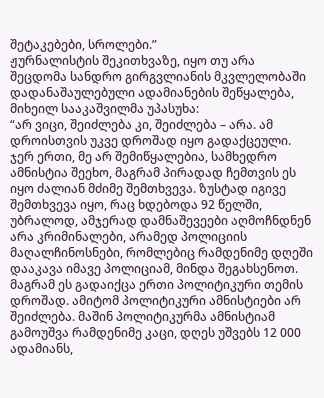შეტაკებები, სროლები.”
ჟურნალისტის შეკითხვაზე, იყო თუ არა შეცდომა სანდრო გირგვლიანის მკვლელობაში დადანაშაულებული ადამიანების შეწყალება, მიხეილ სააკაშვილმა უპასუხა:
“არ ვიცი, შეიძლება კი, შეიძლება – არა. ამ დროისთვის უკვე დროშად იყო გადაქცეული. ჯერ ერთი, მე არ შემიწყალებია, სამხედრო ამნისტია შეეხო, მაგრამ პირადად ჩემთვის ეს იყო ძალიან მძიმე შემთხვევა. ზუსტად იგივე შემთხვევა იყო, რაც ხდებოდა 92 წელში, უბრალოდ, ამჯერად დამნაშევეები აღმოჩნდნენ არა კრიმინალები, არამედ პოლიციის მაღალჩინოსნები, რომლებიც რამდენიმე დღეში დააკავა იმავე პოლიციამ, მინდა შეგახსენოთ. მაგრამ ეს გადაიქცა ერთი პოლიტიკური თემის დროშად. ამიტომ პოლიტიკური ამნისტიები არ შეიძლება. მაშინ პოლიტიკურმა ამნისტიამ გამოუშვა რამდენიმე კაცი, დღეს უშვებს 12 000 ადამიანს,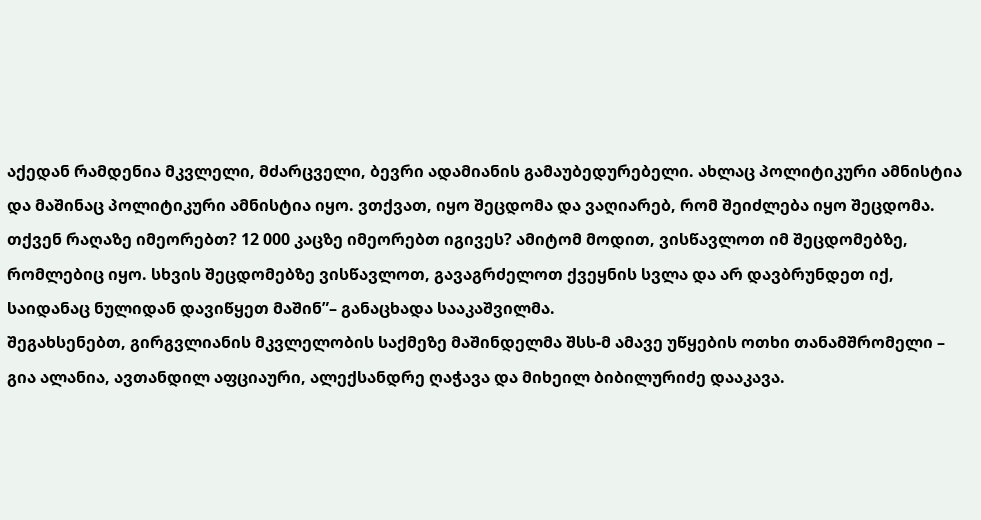აქედან რამდენია მკვლელი, მძარცველი, ბევრი ადამიანის გამაუბედურებელი. ახლაც პოლიტიკური ამნისტია და მაშინაც პოლიტიკური ამნისტია იყო. ვთქვათ, იყო შეცდომა და ვაღიარებ, რომ შეიძლება იყო შეცდომა. თქვენ რაღაზე იმეორებთ? 12 000 კაცზე იმეორებთ იგივეს? ამიტომ მოდით, ვისწავლოთ იმ შეცდომებზე, რომლებიც იყო. სხვის შეცდომებზე ვისწავლოთ, გავაგრძელოთ ქვეყნის სვლა და არ დავბრუნდეთ იქ, საიდანაც ნულიდან დავიწყეთ მაშინ”– განაცხადა სააკაშვილმა.
შეგახსენებთ, გირგვლიანის მკვლელობის საქმეზე მაშინდელმა შსს-მ ამავე უწყების ოთხი თანამშრომელი – გია ალანია, ავთანდილ აფციაური, ალექსანდრე ღაჭავა და მიხეილ ბიბილურიძე დააკავა.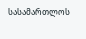სასამართლოს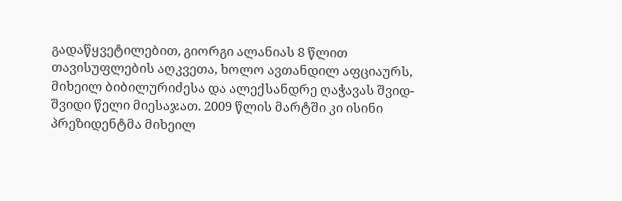გადაწყვეტილებით, გიორგი ალანიას 8 წლით თავისუფლების აღკვეთა, ხოლო ავთანდილ აფციაურს, მიხეილ ბიბილურიძესა და ალექსანდრე ღაჭავას შვიდ-შვიდი წელი მიესაჯათ. 2009 წლის მარტში კი ისინი პრეზიდენტმა მიხეილ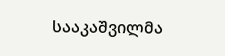სააკაშვილმა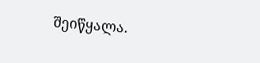შეიწყალა.